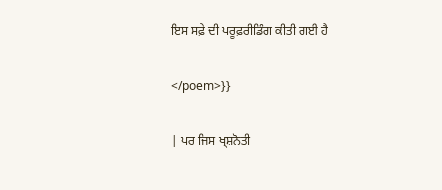ਇਸ ਸਫ਼ੇ ਦੀ ਪਰੂਫ਼ਰੀਡਿੰਗ ਕੀਤੀ ਗਈ ਹੈ

</poem>}}

| ਪਰ ਜਿਸ ਖ੍ਸ਼ਨੋਤੀ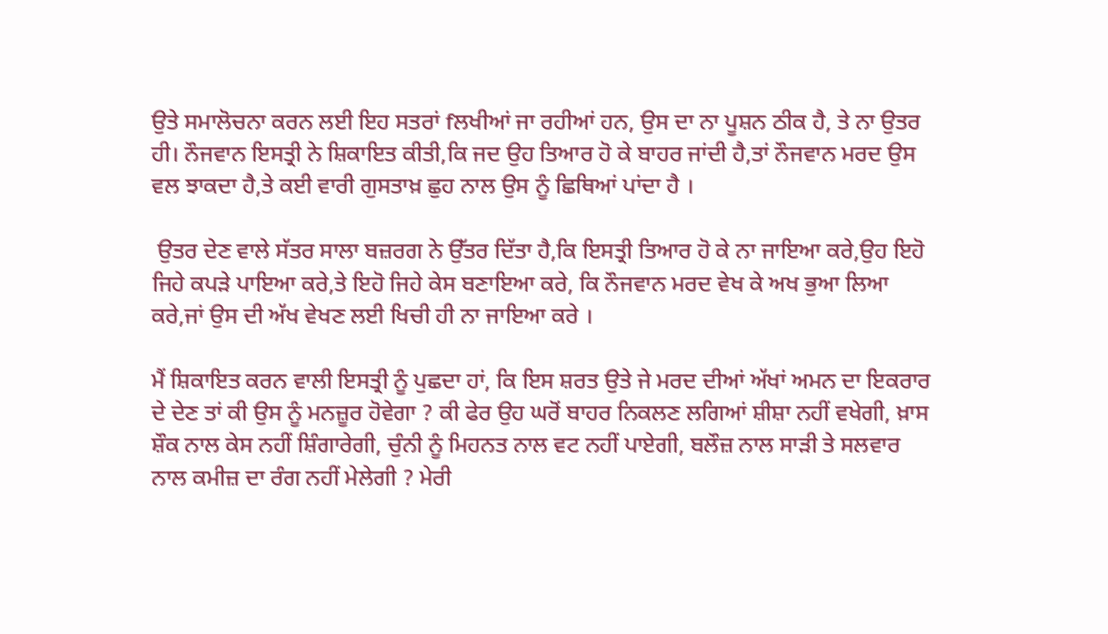ਉਤੇ ਸਮਾਲੋਚਨਾ ਕਰਨ ਲਈ ਇਹ ਸਤਰਾਂ fਲਖੀਆਂ ਜਾ ਰਹੀਆਂ ਹਨ, ਉਸ ਦਾ ਨਾ ਪੂਸ਼ਨ ਠੀਕ ਹੈ, ਤੇ ਨਾ ਉਤਰ ਹੀ। ਨੌਜਵਾਨ ਇਸਤ੍ਰੀ ਨੇ ਸ਼ਿਕਾਇਤ ਕੀਤੀ,ਕਿ ਜਦ ਉਹ ਤਿਆਰ ਹੋ ਕੇ ਬਾਹਰ ਜਾਂਦੀ ਹੈ,ਤਾਂ ਨੌਜਵਾਨ ਮਰਦ ਉਸ ਵਲ ਝਾਕਦਾ ਹੈ,ਤੇ ਕਈ ਵਾਰੀ ਗੁਸਤਾਖ਼ ਛੁਹ ਨਾਲ ਉਸ ਨੂੰ ਛਿਥਿਆਂ ਪਾਂਦਾ ਹੈ ।

 ਉਤਰ ਦੇਣ ਵਾਲੇ ਸੱਤਰ ਸਾਲਾ ਬਜ਼ਰਗ ਨੇ ਉੱਤਰ ਦਿੱਤਾ ਹੈ,ਕਿ ਇਸਤ੍ਰੀ ਤਿਆਰ ਹੋ ਕੇ ਨਾ ਜਾਇਆ ਕਰੇ,ਉਹ ਇਹੋ ਜਿਹੇ ਕਪੜੇ ਪਾਇਆ ਕਰੇ,ਤੇ ਇਹੋ ਜਿਹੇ ਕੇਸ ਬਣਾਇਆ ਕਰੇ, ਕਿ ਨੌਜਵਾਨ ਮਰਦ ਵੇਖ ਕੇ ਅਖ ਭੁਆ ਲਿਆ ਕਰੇ,ਜਾਂ ਉਸ ਦੀ ਅੱਖ ਵੇਖਣ ਲਈ ਖਿਚੀ ਹੀ ਨਾ ਜਾਇਆ ਕਰੇ ।

ਮੈਂ ਸ਼ਿਕਾਇਤ ਕਰਨ ਵਾਲੀ ਇਸਤ੍ਰੀ ਨੂੰ ਪੁਛਦਾ ਹਾਂ, ਕਿ ਇਸ ਸ਼ਰਤ ਉਤੇ ਜੇ ਮਰਦ ਦੀਆਂ ਅੱਖਾਂ ਅਮਨ ਦਾ ਇਕਰਾਰ ਦੇ ਦੇਣ ਤਾਂ ਕੀ ਉਸ ਨੂੰ ਮਨਜ਼ੂਰ ਹੋਵੇਗਾ ? ਕੀ ਫੇਰ ਉਹ ਘਰੋਂ ਬਾਹਰ ਨਿਕਲਣ ਲਗਿਆਂ ਸ਼ੀਸ਼ਾ ਨਹੀਂ ਵਖੇਗੀ, ਖ਼ਾਸ ਸ਼ੌਕ ਨਾਲ ਕੇਸ ਨਹੀਂ ਸ਼ਿੰਗਾਰੇਗੀ, ਚੁੰਨੀ ਨੂੰ ਮਿਹਨਤ ਨਾਲ ਵਟ ਨਹੀਂ ਪਾਏਗੀ, ਬਲੌਜ਼ ਨਾਲ ਸਾੜੀ ਤੇ ਸਲਵਾਰ ਨਾਲ ਕਮੀਜ਼ ਦਾ ਰੰਗ ਨਹੀਂ ਮੇਲੇਗੀ ? ਮੇਰੀ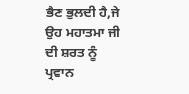ਭੈਣ ਭੁਲਦੀ ਹੈ,ਜੇ ਉਹ ਮਹਾਤਮਾ ਜੀ ਦੀ ਸ਼ਰਤ ਨੂੰ ਪ੍ਰਵਾਨ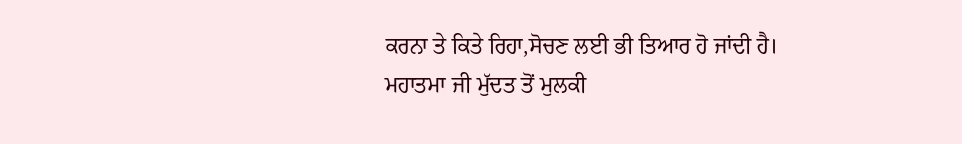ਕਰਨਾ ਤੇ ਕਿਤੇ ਰਿਹਾ,ਸੋਚਣ ਲਈ ਭੀ ਤਿਆਰ ਹੋ ਜਾਂਦੀ ਹੈ। ਮਹਾਤਮਾ ਜੀ ਮੁੱਦਤ ਤੋਂ ਮੁਲਕੀ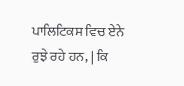ਪਾਲਿਟਿਕਸ ਵਿਚ ਏਨੇ ਰੁਝੇ ਰਹੇ ਹਨ, | ਕਿ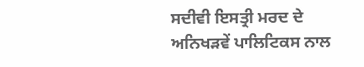ਸਦੀਵੀ ਇਸਤ੍ਰੀ ਮਰਦ ਦੇ ਅਨਿਖੜਵੇਂ ਪਾਲਿਟਿਕਸ ਨਾਲ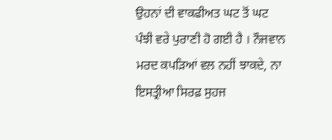ਉਹਨਾਂ ਦੀ ਵਾਕਫੀਅਤ ਘਟ ਤੋਂ ਘਟ ਪੰਝੀ ਵਰੇ ਪੁਰਾਣੀ ਹੋ ਗਈ ਹੈ । ਨੌਜਵਾਨ ਮਰਦ ਕਪੜਿਆਂ ਵਲ ਨਹੀਂ ਝਾਕਦੇ, ਨਾ ਇਸਤ੍ਰੀਆ ਸਿਰਫ਼ ਸੁਹਜ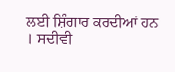ਲਈ ਸ਼ਿੰਗਾਰ ਕਰਦੀਆਂ ਹਨ । ਸਦੀਵੀ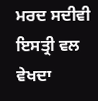ਮਰਦ ਸਦੀਵੀ ਇਸਤ੍ਰੀ ਵਲ ਵੇਖਦਾ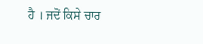ਹੈ । ਜਦੋਂ ਕਿਸੇ ਚਾਰ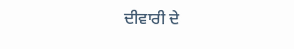ਦੀਵਾਰੀ ਦੇ